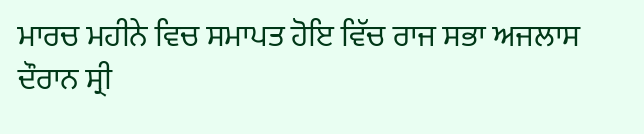ਮਾਰਚ ਮਹੀਨੇ ਵਿਚ ਸਮਾਪਤ ਹੋਇ ਵਿੱਚ ਰਾਜ ਸਭਾ ਅਜਲਾਸ ਦੌਰਾਨ ਸ੍ਰੀ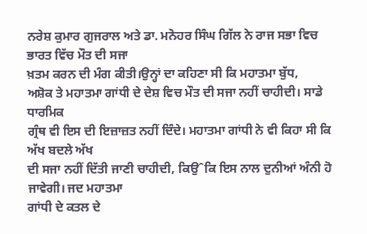ਨਰੇਸ਼ ਕੁਮਾਰ ਗੁਜਰਾਲ ਅਤੇ ਡਾ. ਮਨੋਹਰ ਸਿੰਘ ਗਿੱਲ ਨੇ ਰਾਜ ਸਭਾ ਵਿਚ ਭਾਰਤ ਵਿੱਚ ਮੌਤ ਦੀ ਸਜਾ
ਖ਼ਤਮ ਕਰਨ ਦੀ ਮੰਗ ਕੀਤੀ।ਉਨ੍ਹਾਂ ਦਾ ਕਹਿਣਾ ਸੀ ਕਿ ਮਹਾਤਮਾ ਬੁੱਧ,
ਅਸ਼ੋਕ ਤੇ ਮਹਾਤਮਾ ਗਾਂਧੀ ਦੇ ਦੇਸ਼ ਵਿਚ ਮੌਤ ਦੀ ਸਜਾ ਨਹੀਂ ਚਾਹੀਦੀ। ਸਾਡੇ ਧਾਰਮਿਕ
ਗ੍ਰੰਥ ਵੀ ਇਸ ਦੀ ਇਜ਼ਾਜ਼ਤ ਨਹੀਂ ਦਿੰਦੇ। ਮਹਾਤਮਾ ਗਾਂਧੀ ਨੇ ਵੀ ਕਿਹਾ ਸੀ ਕਿ ਅੱਖ ਬਦਲੇ ਅੱਖ
ਦੀ ਸਜਾ ਨਹੀਂ ਦਿੱਤੀ ਜਾਣੀ ਚਾਹੀਦੀ, ਕਿਉˆਕਿ ਇਸ ਨਾਲ ਦੁਨੀਆਂ ਅੰਨੀ ਹੋ ਜਾਵੇਗੀ। ਜਦ ਮਹਾਤਮਾ
ਗਾਂਧੀ ਦੇ ਕਤਲ ਦੇ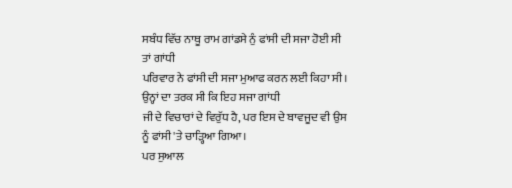ਸਬੰਧ ਵਿੱਚ ਨਾਥੂ ਰਾਮ ਗਾਂਡਸੇ ਨੁੰ ਫਾਂਸੀ ਦੀ ਸਜਾ ਹੋਈ ਸੀ ਤਾਂ ਗਾਂਧੀ
ਪਰਿਵਾਰ ਨੇ ਫਾਂਸੀ ਦੀ ਸਜਾ ਮੁਆਫ ਕਰਨ ਲਈ ਕਿਹਾ ਸੀ। ਉਨ੍ਹਾਂ ਦਾ ਤਰਕ ਸੀ ਕਿ ਇਹ ਸਜਾ ਗਾਂਧੀ
ਜੀ ਦੇ ਵਿਚਾਰਾਂ ਦੇ ਵਿਰੁੱਧ ਹੈ, ਪਰ ਇਸ ਦੇ ਬਾਵਜੂਦ ਵੀ ਉਸ ਨੂੰ ਫਾਂਸੀ 'ਤੇ ਚਾੜ੍ਹਿਆ ਗਿਆ।
ਪਰ ਸੁਆਲ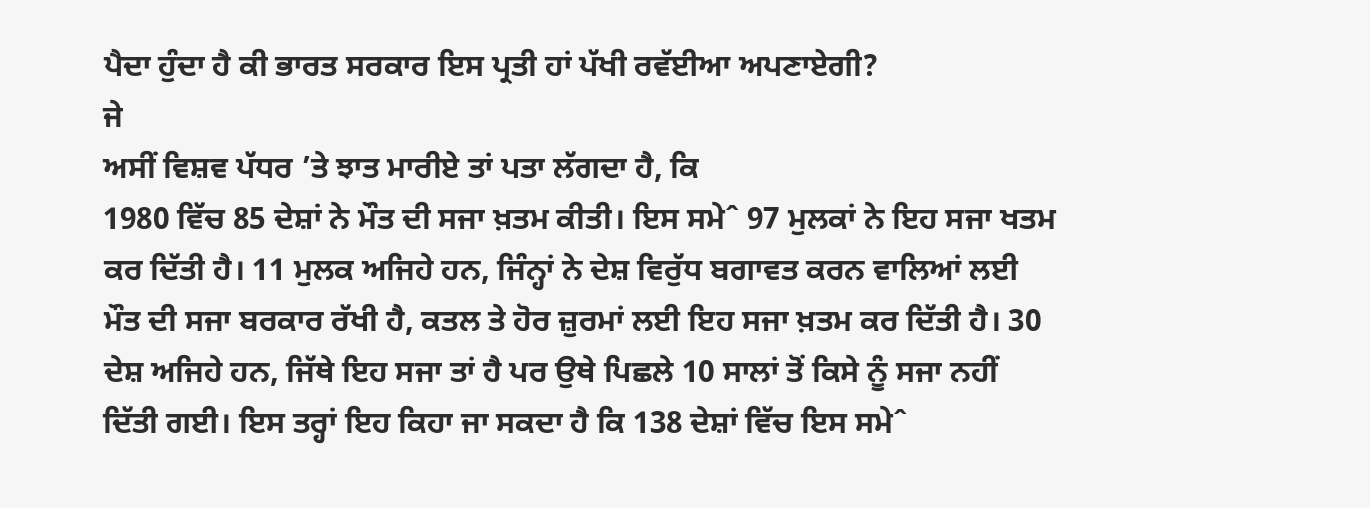ਪੈਦਾ ਹੁੰਦਾ ਹੈ ਕੀ ਭਾਰਤ ਸਰਕਾਰ ਇਸ ਪ੍ਰਤੀ ਹਾਂ ਪੱਖੀ ਰਵੱਈਆ ਅਪਣਾਏਗੀ?
ਜੇ
ਅਸੀਂ ਵਿਸ਼ਵ ਪੱਧਰ ’ਤੇ ਝਾਤ ਮਾਰੀਏ ਤਾਂ ਪਤਾ ਲੱਗਦਾ ਹੈ, ਕਿ
1980 ਵਿੱਚ 85 ਦੇਸ਼ਾਂ ਨੇ ਮੌਤ ਦੀ ਸਜਾ ਖ਼ਤਮ ਕੀਤੀ। ਇਸ ਸਮੇˆ 97 ਮੁਲਕਾਂ ਨੇ ਇਹ ਸਜਾ ਖਤਮ
ਕਰ ਦਿੱਤੀ ਹੈ। 11 ਮੁਲਕ ਅਜਿਹੇ ਹਨ, ਜਿੰਨ੍ਹਾਂ ਨੇ ਦੇਸ਼ ਵਿਰੁੱਧ ਬਗਾਵਤ ਕਰਨ ਵਾਲਿਆਂ ਲਈ
ਮੌਤ ਦੀ ਸਜਾ ਬਰਕਾਰ ਰੱਖੀ ਹੈ, ਕਤਲ ਤੇ ਹੋਰ ਜ਼ੁਰਮਾਂ ਲਈ ਇਹ ਸਜਾ ਖ਼ਤਮ ਕਰ ਦਿੱਤੀ ਹੈ। 30
ਦੇਸ਼ ਅਜਿਹੇ ਹਨ, ਜਿੱਥੇ ਇਹ ਸਜਾ ਤਾਂ ਹੈ ਪਰ ਉਥੇ ਪਿਛਲੇ 10 ਸਾਲਾਂ ਤੋਂ ਕਿਸੇ ਨੂੰ ਸਜਾ ਨਹੀਂ
ਦਿੱਤੀ ਗਈ। ਇਸ ਤਰ੍ਹਾਂ ਇਹ ਕਿਹਾ ਜਾ ਸਕਦਾ ਹੈ ਕਿ 138 ਦੇਸ਼ਾਂ ਵਿੱਚ ਇਸ ਸਮੇˆ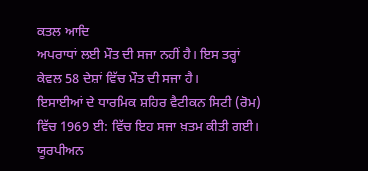ਕਤਲ ਆਦਿ
ਅਪਰਾਧਾਂ ਲਈ ਮੌਤ ਦੀ ਸਜਾ ਨਹੀਂ ਹੈ। ਇਸ ਤਰ੍ਹਾਂ ਕੇਵਲ 58 ਦੇਸ਼ਾਂ ਵਿੱਚ ਮੌਤ ਦੀ ਸਜਾ ਹੈ।
ਇਸਾਈਆਂ ਦੇ ਧਾਰਮਿਕ ਸ਼ਹਿਰ ਵੈਟੀਕਨ ਸਿਟੀ (ਰੋਮ) ਵਿੱਚ 1969 ਈ: ਵਿੱਚ ਇਹ ਸਜਾ ਖ਼ਤਮ ਕੀਤੀ ਗਈ।
ਯੂਰਪੀਅਨ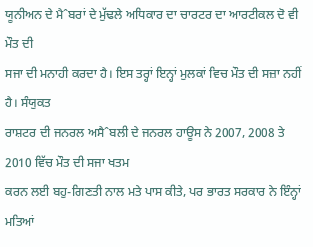ਯੂਨੀਅਨ ਦੇ ਮੈˆਬਰਾਂ ਦੇ ਮੁੱਢਲੇ ਅਧਿਕਾਰ ਦਾ ਚਾਰਟਰ ਦਾ ਆਰਟੀਕਲ ਦੋ ਵੀ ਮੌਤ ਦੀ
ਸਜਾ ਦੀ ਮਨਾਹੀ ਕਰਦਾ ਹੈ। ਇਸ ਤਰ੍ਹਾਂ ਇਨ੍ਹਾਂ ਮੁਲਕਾਂ ਵਿਚ ਮੌਤ ਦੀ ਸਜ਼ਾ ਨਹੀਂ ਹੈ। ਸੰਯੁਕਤ
ਰਾਸ਼ਟਰ ਦੀ ਜਨਰਲ ਅਸੈˆਬਲੀ ਦੇ ਜਨਰਲ ਹਾਊਸ ਨੇ 2007, 2008 ਤੇ 2010 ਵਿੱਚ ਮੌਤ ਦੀ ਸਜਾ ਖਤਮ
ਕਰਨ ਲਈ ਬਹੁ-ਗਿਣਤੀ ਨਾਲ ਮਤੇ ਪਾਸ ਕੀਤੇ, ਪਰ ਭਾਰਤ ਸਰਕਾਰ ਨੇ ਇੰਨ੍ਹਾਂ ਮਤਿਆਂ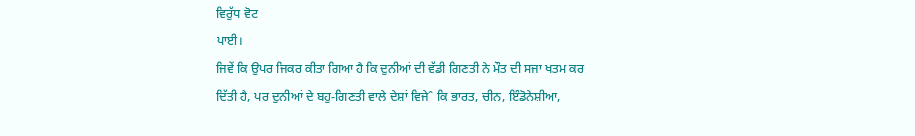ਵਿਰੁੱਧ ਵੋਟ
ਪਾਈ।
ਜਿਵੇਂ ਕਿ ਉਪਰ ਜਿਕਰ ਕੀਤਾ ਗਿਆ ਹੈ ਕਿ ਦੁਨੀਆਂ ਦੀ ਵੱਡੀ ਗਿਣਤੀ ਨੇ ਮੌਤ ਦੀ ਸਜਾ ਖਤਮ ਕਰ
ਦਿੱਤੀ ਹੈ, ਪਰ ਦੁਨੀਆਂ ਦੇ ਬਹੁ-ਗਿਣਤੀ ਵਾਲੇ ਦੇਸ਼ਾਂ ਵਿਜੇˆ ਕਿ ਭਾਰਤ, ਚੀਨ, ਇੰਡੋਨੇਸ਼ੀਆ,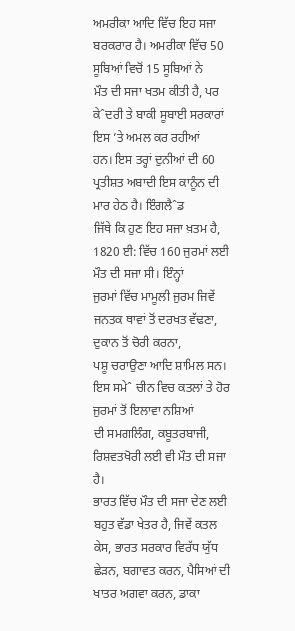ਅਮਰੀਕਾ ਆਦਿ ਵਿੱਚ ਇਹ ਸਜਾ ਬਰਕਰਾਰ ਹੈ। ਅਮਰੀਕਾ ਵਿੱਚ 50 ਸੂਬਿਆਂ ਵਿਚੋਂ 15 ਸੂਬਿਆਂ ਨੇ
ਮੌਤ ਦੀ ਸਜਾ ਖਤਮ ਕੀਤੀ ਹੈ, ਪਰ ਕੇˆਦਰੀ ਤੇ ਬਾਕੀ ਸੂਬਾਈ ਸਰਕਾਰਾਂ ਇਸ ’ਤੇ ਅਮਲ ਕਰ ਰਹੀਆਂ
ਹਨ। ਇਸ ਤਰ੍ਹਾਂ ਦੁਨੀਆਂ ਦੀ 60 ਪ੍ਰਤੀਸ਼ਤ ਅਬਾਦੀ ਇਸ ਕਾਨੂੰਨ ਦੀ ਮਾਰ ਹੇਠ ਹੈ। ਇੰਗਲੈˆਡ
ਜਿੱਥੇ ਕਿ ਹੁਣ ਇਹ ਸਜਾ ਖ਼ਤਮ ਹੈ, 1820 ਈ: ਵਿੱਚ 160 ਜੁਰਮਾਂ ਲਈ ਮੌਤ ਦੀ ਸਜਾ ਸੀ। ਇੰਨ੍ਹਾਂ
ਜੁਰਮਾਂ ਵਿੱਚ ਮਾਮੂਲੀ ਜੁਰਮ ਜਿਵੇਂ ਜਨਤਕ ਥਾਵਾਂ ਤੋਂ ਦਰਖਤ ਵੱਢਣਾ, ਦੁਕਾਨ ਤੋਂ ਚੋਰੀ ਕਰਨਾ,
ਪਸ਼ੂ ਚਰਾਉਣਾ ਆਦਿ ਸ਼ਾਮਿਲ ਸਨ। ਇਸ ਸਮੇˆ ਚੀਨ ਵਿਚ ਕਤਲਾਂ ਤੇ ਹੋਰ ਜੁਰਮਾਂ ਤੋਂ ਇਲਾਵਾ ਨਸ਼ਿਆਂ
ਦੀ ਸਮਗਲਿੰਗ, ਕਬੂਤਰਬਾਜੀ, ਰਿਸ਼ਵਤਖੋਰੀ ਲਈ ਵੀ ਮੌਤ ਦੀ ਸਜਾ ਹੈ।
ਭਾਰਤ ਵਿੱਚ ਮੌਤ ਦੀ ਸਜਾ ਦੇਣ ਲਈ ਬਹੁਤ ਵੱਡਾ ਖੇਤਰ ਹੈ, ਜਿਵੇਂ ਕਤਲ
ਕੇਸ, ਭਾਰਤ ਸਰਕਾਰ ਵਿਰੱਧ ਯੁੱਧ ਛੇੜਨ, ਬਗਾਵਤ ਕਰਨ, ਪੈਸਿਆਂ ਦੀ ਖਾਤਰ ਅਗਵਾ ਕਰਨ, ਡਾਕਾ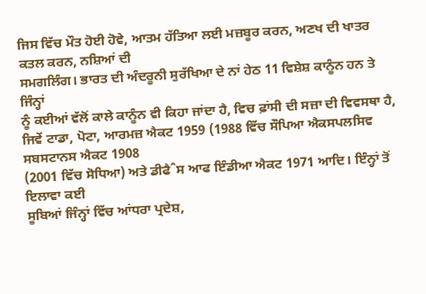ਜਿਸ ਵਿੱਚ ਮੌਤ ਹੋਈ ਹੋਵੇ, ਆਤਮ ਹੱਤਿਆ ਲਈ ਮਜ਼ਬੂਰ ਕਰਨ, ਅਣਖ ਦੀ ਖਾਤਰ ਕਤਲ ਕਰਨ, ਨਸ਼ਿਆਂ ਦੀ
ਸਮਗਲਿੰਗ। ਭਾਰਤ ਦੀ ਅੰਦਰੂਨੀ ਸੁਰੱਖਿਆ ਦੇ ਨਾਂ ਹੇਠ 11 ਵਿਸ਼ੇਸ਼ ਕਾਨੂੰਨ ਹਨ ਤੇ ਜਿੰਨ੍ਹਾਂ
ਨੂੰ ਕਈਆਂ ਵੱਲੋਂ ਕਾਲੇ ਕਾਨੂੰਨ ਵੀ ਕਿਹਾ ਜਾਂਦਾ ਹੈ, ਵਿਚ ਫ਼ਾਂਸੀ ਦੀ ਸਜ਼ਾ ਦੀ ਵਿਵਸਥਾ ਹੈ,
ਜਿਵੇਂ ਟਾਡਾ, ਪੋਟਾ, ਆਰਮਜ਼ ਐਕਟ 1959 (1988 ਵਿੱਚ ਸੌਪਿਆ ਐਕਸਪਲਸਿਵ ਸਬਸਟਾਨਸ ਐਕਟ 1908
(2001 ਵਿੱਚ ਸੋਧਿਆ) ਅਤੇ ਡੀਫੈˆਸ ਆਫ ਇੰਡੀਆ ਐਕਟ 1971 ਆਦਿ। ਇੰਨ੍ਹਾਂ ਤੋਂ ਇਲਾਵਾ ਕਈ
ਸੂਬਿਆਂ ਜਿੰਨ੍ਹਾਂ ਵਿੱਚ ਆਂਧਰਾ ਪ੍ਰਦੇਸ਼,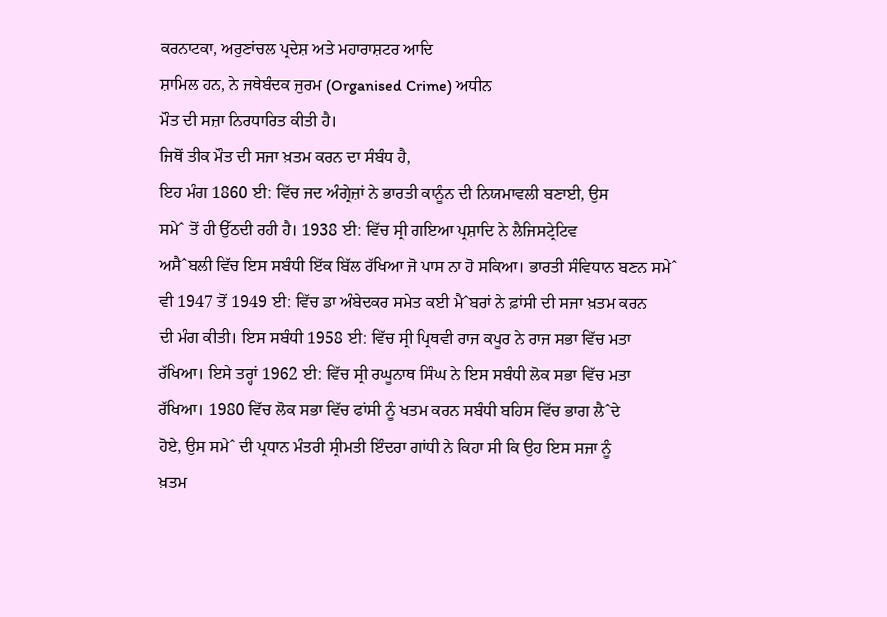ਕਰਨਾਟਕਾ, ਅਰੁਣਾਂਚਲ ਪ੍ਰਦੇਸ਼ ਅਤੇ ਮਹਾਰਾਸ਼ਟਰ ਆਦਿ
ਸ਼ਾਮਿਲ ਹਨ, ਨੇ ਜਥੇਬੰਦਕ ਜੁਰਮ (Organised Crime) ਅਧੀਨ
ਮੌਤ ਦੀ ਸਜ਼ਾ ਨਿਰਧਾਰਿਤ ਕੀਤੀ ਹੈ।
ਜਿਥੋਂ ਤੀਕ ਮੌਤ ਦੀ ਸਜਾ ਖ਼ਤਮ ਕਰਨ ਦਾ ਸੰਬੰਧ ਹੈ,
ਇਹ ਮੰਗ 1860 ਈ: ਵਿੱਚ ਜਦ ਅੰਗ੍ਰੇਜ਼ਾਂ ਨੇ ਭਾਰਤੀ ਕਾਨੂੰਨ ਦੀ ਨਿਯਮਾਵਲੀ ਬਣਾਈ, ਉਸ
ਸਮੇˆ ਤੋਂ ਹੀ ਉੱਠਦੀ ਰਹੀ ਹੈ। 1938 ਈ: ਵਿੱਚ ਸ੍ਰੀ ਗਇਆ ਪ੍ਰਸ਼ਾਦਿ ਨੇ ਲੈਜਿਸਟ੍ਰੇਟਿਵ
ਅਸੈˆਬਲੀ ਵਿੱਚ ਇਸ ਸਬੰਧੀ ਇੱਕ ਬਿੱਲ ਰੱਖਿਆ ਜੋ ਪਾਸ ਨਾ ਹੋ ਸਕਿਆ। ਭਾਰਤੀ ਸੰਵਿਧਾਨ ਬਣਨ ਸਮੇˆ
ਵੀ 1947 ਤੋਂ 1949 ਈ: ਵਿੱਚ ਡਾ ਅੰਬੇਦਕਰ ਸਮੇਤ ਕਈ ਮੈˆਬਰਾਂ ਨੇ ਫ਼ਾਂਸੀ ਦੀ ਸਜਾ ਖ਼ਤਮ ਕਰਨ
ਦੀ ਮੰਗ ਕੀਤੀ। ਇਸ ਸਬੰਧੀ 1958 ਈ: ਵਿੱਚ ਸ੍ਰੀ ਪ੍ਰਿਥਵੀ ਰਾਜ ਕਪੂਰ ਨੇ ਰਾਜ ਸਭਾ ਵਿੱਚ ਮਤਾ
ਰੱਖਿਆ। ਇਸੇ ਤਰ੍ਹਾਂ 1962 ਈ: ਵਿੱਚ ਸ੍ਰੀ ਰਘੂਨਾਥ ਸਿੰਘ ਨੇ ਇਸ ਸਬੰਧੀ ਲੋਕ ਸਭਾ ਵਿੱਚ ਮਤਾ
ਰੱਖਿਆ। 1980 ਵਿੱਚ ਲੋਕ ਸਭਾ ਵਿੱਚ ਫਾਂਸੀ ਨੂੰ ਖਤਮ ਕਰਨ ਸਬੰਧੀ ਬਹਿਸ ਵਿੱਚ ਭਾਗ ਲੈˆਦੇ
ਹੋਏ, ਉਸ ਸਮੇˆ ਦੀ ਪ੍ਰਧਾਨ ਮੰਤਰੀ ਸ੍ਰੀਮਤੀ ਇੰਦਰਾ ਗਾਂਧੀ ਨੇ ਕਿਹਾ ਸੀ ਕਿ ਉਹ ਇਸ ਸਜਾ ਨੂੰ
ਖ਼ਤਮ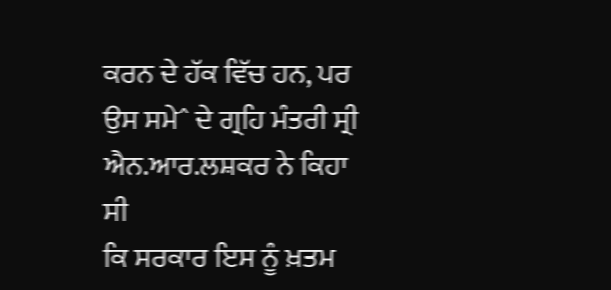ਕਰਨ ਦੇ ਹੱਕ ਵਿੱਚ ਹਨ, ਪਰ ਉਸ ਸਮੇˆ ਦੇ ਗ੍ਰਹਿ ਮੰਤਰੀ ਸ੍ਰੀ ਐਨ.ਆਰ.ਲਸ਼ਕਰ ਨੇ ਕਿਹਾ ਸੀ
ਕਿ ਸਰਕਾਰ ਇਸ ਨੂੰ ਖ਼ਤਮ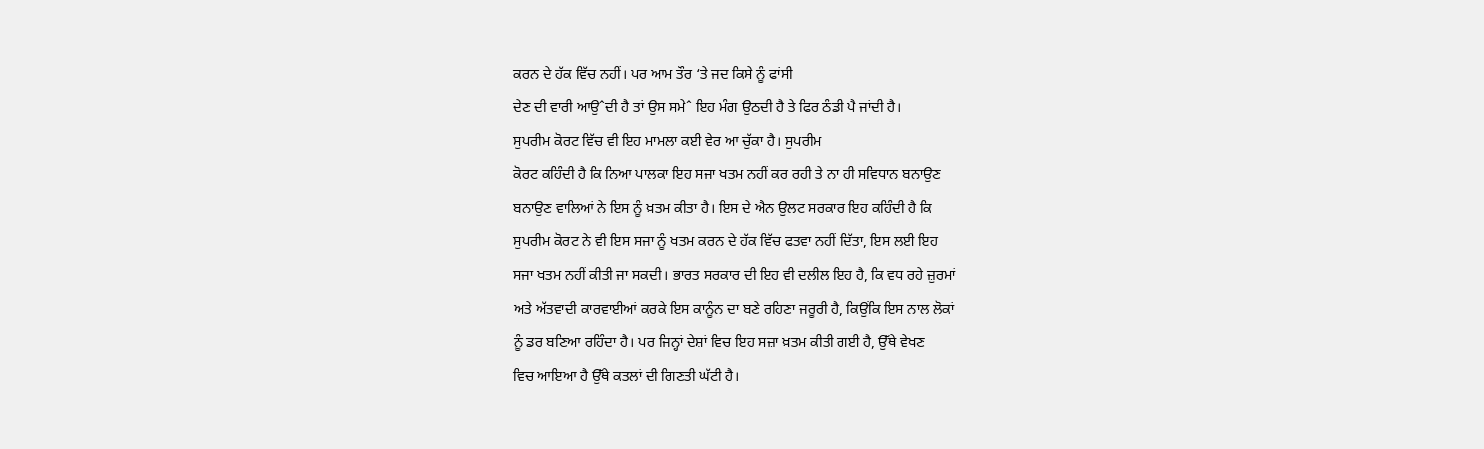ਕਰਨ ਦੇ ਹੱਕ ਵਿੱਚ ਨਹੀਂ। ਪਰ ਆਮ ਤੌਰ ‘ਤੇ ਜਦ ਕਿਸੇ ਨੂੰ ਫਾਂਸੀ
ਦੇਣ ਦੀ ਵਾਰੀ ਆਉˆਦੀ ਹੈ ਤਾਂ ਉਸ ਸਮੇˆ ਇਹ ਮੰਗ ਉਠਦੀ ਹੈ ਤੇ ਫਿਰ ਠੰਡੀ ਪੈ ਜਾਂਦੀ ਹੈ।
ਸੁਪਰੀਮ ਕੋਰਟ ਵਿੱਚ ਵੀ ਇਹ ਮਾਮਲਾ ਕਈ ਵੇਰ ਆ ਚੁੱਕਾ ਹੈ। ਸੁਪਰੀਮ
ਕੋਰਟ ਕਹਿੰਦੀ ਹੈ ਕਿ ਨਿਆ ਪਾਲਕਾ ਇਹ ਸਜਾ ਖਤਮ ਨਹੀਂ ਕਰ ਰਹੀ ਤੇ ਨਾ ਹੀ ਸਵਿਧਾਨ ਬਨਾਉਣ
ਬਨਾਉਣ ਵਾਲਿਆਂ ਨੇ ਇਸ ਨੂੰ ਖ਼ਤਮ ਕੀਤਾ ਹੈ। ਇਸ ਦੇ ਐਨ ਉਲਟ ਸਰਕਾਰ ਇਹ ਕਹਿੰਦੀ ਹੈ ਕਿ
ਸੁਪਰੀਮ ਕੋਰਟ ਨੇ ਵੀ ਇਸ ਸਜਾ ਨੂੰ ਖਤਮ ਕਰਨ ਦੇ ਹੱਕ ਵਿੱਚ ਫਤਵਾ ਨਹੀਂ ਦਿੱਤਾ, ਇਸ ਲਈ ਇਹ
ਸਜਾ ਖਤਮ ਨਹੀਂ ਕੀਤੀ ਜਾ ਸਕਦੀ। ਭਾਰਤ ਸਰਕਾਰ ਦੀ ਇਹ ਵੀ ਦਲੀਲ ਇਹ ਹੈ, ਕਿ ਵਧ ਰਹੇ ਜ਼ੁਰਮਾਂ
ਅਤੇ ਅੱਤਵਾਦੀ ਕਾਰਵਾਈਆਂ ਕਰਕੇ ਇਸ ਕਾਨੂੰਨ ਦਾ ਬਣੇ ਰਹਿਣਾ ਜਰੂਰੀ ਹੈ, ਕਿਉਂਕਿ ਇਸ ਨਾਲ ਲੋਕਾਂ
ਨੂੰ ਡਰ ਬਣਿਆ ਰਹਿੰਦਾ ਹੈ। ਪਰ ਜਿਨ੍ਹਾਂ ਦੇਸ਼ਾਂ ਵਿਚ ਇਹ ਸਜ਼ਾ ਖ਼ਤਮ ਕੀਤੀ ਗਈ ਹੈ, ਉੱਥੇ ਵੇਖਣ
ਵਿਚ ਆਇਆ ਹੈ ਉੱਥੇ ਕਤਲਾਂ ਦੀ ਗਿਣਤੀ ਘੱਟੀ ਹੈ।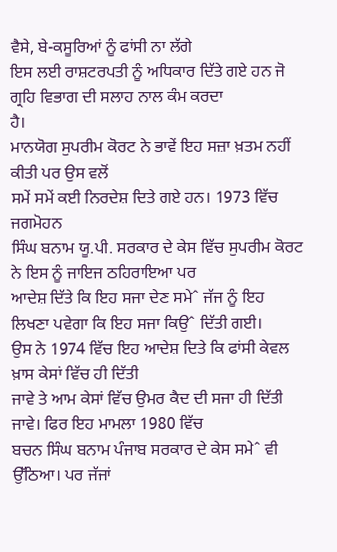ਵੈਸੇ, ਬੇ-ਕਸੂਰਿਆਂ ਨੂੰ ਫਾਂਸੀ ਨਾ ਲੱਗੇ
ਇਸ ਲਈ ਰਾਸ਼ਟਰਪਤੀ ਨੂੰ ਅਧਿਕਾਰ ਦਿੱਤੇ ਗਏ ਹਨ ਜੋ ਗ੍ਰਹਿ ਵਿਭਾਗ ਦੀ ਸਲਾਹ ਨਾਲ ਕੰਮ ਕਰਦਾ
ਹੈ।
ਮਾਨਯੋਗ ਸੁਪਰੀਮ ਕੋਰਟ ਨੇ ਭਾਵੇਂ ਇਹ ਸਜ਼ਾ ਖ਼ਤਮ ਨਹੀਂ ਕੀਤੀ ਪਰ ਉਸ ਵਲੋਂ
ਸਮੇਂ ਸਮੇਂ ਕਈ ਨਿਰਦੇਸ਼ ਦਿਤੇ ਗਏ ਹਨ। 1973 ਵਿੱਚ ਜਗਮੋਹਨ
ਸਿੰਘ ਬਨਾਮ ਯੂ.ਪੀ. ਸਰਕਾਰ ਦੇ ਕੇਸ ਵਿੱਚ ਸੁਪਰੀਮ ਕੋਰਟ ਨੇ ਇਸ ਨੂੰ ਜਾਇਜ ਠਹਿਰਾਇਆ ਪਰ
ਆਦੇਸ਼ ਦਿੱਤੇ ਕਿ ਇਹ ਸਜਾ ਦੇਣ ਸਮੇˆ ਜੱਜ ਨੂੰ ਇਹ ਲਿਖਣਾ ਪਵੇਗਾ ਕਿ ਇਹ ਸਜਾ ਕਿਉˆ ਦਿੱਤੀ ਗਈ।
ਉਸ ਨੇ 1974 ਵਿੱਚ ਇਹ ਆਦੇਸ਼ ਦਿਤੇ ਕਿ ਫਾਂਸੀ ਕੇਵਲ ਖ਼ਾਸ ਕੇਸਾਂ ਵਿੱਚ ਹੀ ਦਿੱਤੀ
ਜਾਵੇ ਤੇ ਆਮ ਕੇਸਾਂ ਵਿੱਚ ਉਮਰ ਕੈਦ ਦੀ ਸਜਾ ਹੀ ਦਿੱਤੀ ਜਾਵੇ। ਫਿਰ ਇਹ ਮਾਮਲਾ 1980 ਵਿੱਚ
ਬਚਨ ਸਿੰਘ ਬਨਾਮ ਪੰਜਾਬ ਸਰਕਾਰ ਦੇ ਕੇਸ ਸਮੇˆ ਵੀ ਉੱਠਿਆ। ਪਰ ਜੱਜਾਂ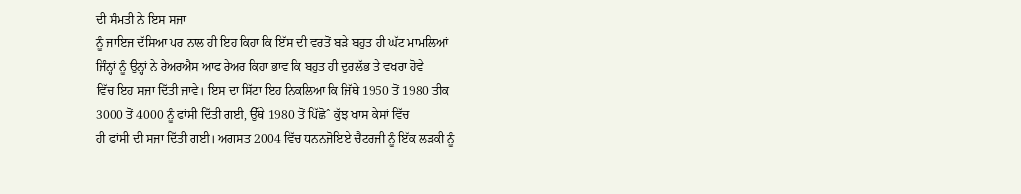ਦੀ ਸੰਮਤੀ ਨੇ ਇਸ ਸਜਾ
ਨੂੰ ਜਾਇਜ ਦੱਸਿਆ ਪਰ ਨਾਲ ਹੀ ਇਹ ਕਿਹਾ ਕਿ ਇੱਸ ਦੀ ਵਰਤੋਂ ਬੜੇ ਬਹੁਤ ਹੀ ਘੱਟ ਮਾਮਲਿਆਂ
ਜਿੰਨ੍ਹਾਂ ਨੂੰ ਉਨ੍ਹਾਂ ਨੇ ਰੇਅਰਐਸ ਆਫ ਰੇਅਰ ਕਿਹਾ ਭਾਵ ਕਿ ਬਹੁਤ ਹੀ ਦੁਰਲੱਭ ਤੇ ਵਖਰਾ ਹੋਵੇ
ਵਿੱਚ ਇਹ ਸਜਾ ਦਿੱਤੀ ਜਾਵੇ। ਇਸ ਦਾ ਸਿੱਟਾ ਇਹ ਨਿਕਲਿਆ ਕਿ ਜਿੱਥੇ 1950 ਤੋਂ 1980 ਤੀਕ
3000 ਤੋਂ 4000 ਨੂੰ ਫਾਂਸੀ ਦਿੱਤੀ ਗਈ, ਉੱਥੇ 1980 ਤੋਂ ਪਿੱਛੋˆ ਕੁੱਝ ਖਾਸ ਕੇਸਾਂ ਵਿੱਚ
ਹੀ ਫਾਂਸੀ ਦੀ ਸਜਾ ਦਿੱਤੀ ਗਈ। ਅਗਸਤ 2004 ਵਿੱਚ ਧਨਨਜੋਇਏ ਚੈਟਰਜੀ ਨੂੰ ਇੱਕ ਲੜਕੀ ਨੂੰ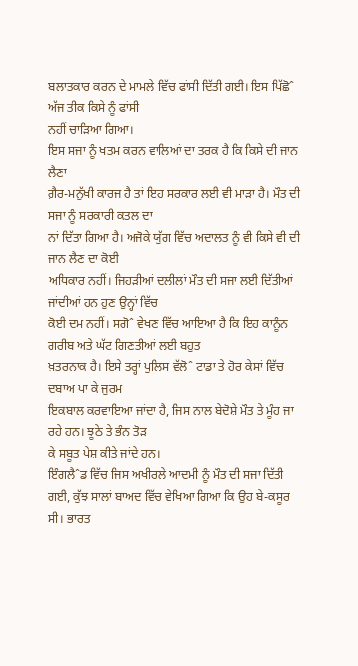ਬਲਾਤਕਾਰ ਕਰਨ ਦੇ ਮਾਮਲੇ ਵਿੱਚ ਫਾਂਸੀ ਦਿੱਤੀ ਗਈ। ਇਸ ਪਿੱਛੋˆ ਅੱਜ ਤੀਕ ਕਿਸੇ ਨੂੰ ਫਾਂਸੀ
ਨਹੀਂ ਚਾੜਿਆ ਗਿਆ।
ਇਸ ਸਜਾ ਨੂੰ ਖਤਮ ਕਰਨ ਵਾਲਿਆਂ ਦਾ ਤਰਕ ਹੈ ਕਿ ਕਿਸੇ ਦੀ ਜਾਨ ਲੈਣਾ
ਗ਼ੈਰ-ਮਨੁੱਖੀ ਕਾਰਜ ਹੈ ਤਾਂ ਇਹ ਸਰਕਾਰ ਲਈ ਵੀ ਮਾੜਾ ਹੈ। ਮੌਤ ਦੀ ਸਜਾ ਨੂੰ ਸਰਕਾਰੀ ਕਤਲ ਦਾ
ਨਾਂ ਦਿੱਤਾ ਗਿਆ ਹੈ। ਅਜੋਕੇ ਯੁੱਗ ਵਿੱਚ ਅਦਾਲਤ ਨੂੰ ਵੀ ਕਿਸੇ ਵੀ ਦੀ ਜਾਨ ਲੈਣ ਦਾ ਕੋਈ
ਅਧਿਕਾਰ ਨਹੀਂ। ਜਿਹੜੀਆਂ ਦਲੀਲਾਂ ਮੌਤ ਦੀ ਸਜਾ ਲਈ ਦਿੱਤੀਆਂ ਜਾਂਦੀਆਂ ਹਨ ਹੁਣ ਉਨ੍ਹਾਂ ਵਿੱਚ
ਕੋਈ ਦਮ ਨਹੀਂ। ਸਗੋˆ ਵੇਖਣ ਵਿੱਚ ਆਇਆ ਹੈ ਕਿ ਇਹ ਕਾਨੂੰਨ ਗਰੀਬ ਅਤੇ ਘੱਟ ਗਿਣਤੀਆਂ ਲਈ ਬਹੁਤ
ਖ਼ਤਰਨਾਕ ਹੈ। ਇਸੇ ਤਰ੍ਹਾਂ ਪੁਲਿਸ ਵੱਲੋˆ ਟਾਡਾ ਤੇ ਹੋਰ ਕੇਸਾਂ ਵਿੱਚ ਦਬਾਅ ਪਾ ਕੇ ਜੁਰਮ
ਇਕਬਾਲ ਕਰਵਾਇਆ ਜਾਂਦਾ ਹੈ, ਜਿਸ ਨਾਲ ਬੇਦੋਸ਼ੇ ਮੌਤ ਤੇ ਮੂੰਹ ਜਾ ਰਹੇ ਹਨ। ਝੂਠੇ ਤੇ ਭੰਨ ਤੋੜ
ਕੇ ਸਬੂਤ ਪੇਸ਼ ਕੀਤੇ ਜਾਂਦੇ ਹਨ।
ਇੰਗਲੈˆਡ ਵਿੱਚ ਜਿਸ ਅਖੀਰਲੇ ਆਦਮੀ ਨੂੰ ਮੌਤ ਦੀ ਸਜਾ ਦਿੱਤੀ
ਗਈ, ਕੁੱਝ ਸਾਲਾਂ ਬਾਅਦ ਵਿੱਚ ਵੇਖਿਆ ਗਿਆ ਕਿ ਉਹ ਬੇ-ਕਸੂਰ ਸੀ। ਭਾਰਤ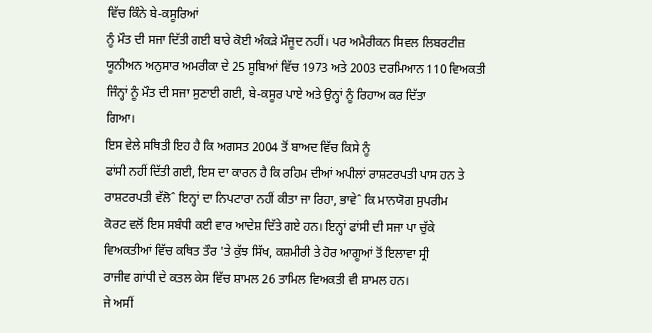ਵਿੱਚ ਕਿੰਨੇ ਬੇ-ਕਸੂਰਿਆਂ
ਨੂੰ ਮੌਤ ਦੀ ਸਜਾ ਦਿੱਤੀ ਗਈ ਬਾਰੇ ਕੋਈ ਅੰਕੜੇ ਮੌਜੂਦ ਨਹੀਂ। ਪਰ ਅਮੈਰੀਕਨ ਸਿਵਲ ਲਿਬਰਟੀਜ਼
ਯੂਨੀਅਨ ਅਨੁਸਾਰ ਅਮਰੀਕਾ ਦੇ 25 ਸੂਬਿਆਂ ਵਿੱਚ 1973 ਅਤੇ 2003 ਦਰਮਿਆਨ 110 ਵਿਅਕਤੀ
ਜਿੰਨ੍ਹਾਂ ਨੂੰ ਮੌਤ ਦੀ ਸਜਾ ਸੁਣਾਈ ਗਈ, ਬੇ-ਕਸੂਰ ਪਾਏ ਅਤੇ ਉਨ੍ਹਾਂ ਨੂੰ ਰਿਹਾਅ ਕਰ ਦਿੱਤਾ
ਗਿਆ।
ਇਸ ਵੇਲੇ ਸਥਿਤੀ ਇਹ ਹੈ ਕਿ ਅਗਸਤ 2004 ਤੋਂ ਬਾਅਦ ਵਿੱਚ ਕਿਸੇ ਨੂੰ
ਫਾਂਸੀ ਨਹੀਂ ਦਿੱਤੀ ਗਈ, ਇਸ ਦਾ ਕਾਰਨ ਹੈ ਕਿ ਰਹਿਮ ਦੀਆਂ ਅਪੀਲਾਂ ਰਾਸ਼ਟਰਪਤੀ ਪਾਸ ਹਨ ਤੇ
ਰਾਸ਼ਟਰਪਤੀ ਵੱਲੋˆ ਇਨ੍ਹਾਂ ਦਾ ਨਿਪਟਾਰਾ ਨਹੀਂ ਕੀਤਾ ਜਾ ਰਿਹਾ, ਭਾਵੇˆ ਕਿ ਮਾਨਯੋਗ ਸੁਪਰੀਮ
ਕੋਰਟ ਵਲੋਂ ਇਸ ਸਬੰਧੀ ਕਈ ਵਾਰ ਆਦੇਸ਼ ਦਿੱਤੇ ਗਏ ਹਨ। ਇਨ੍ਹਾਂ ਫਾਂਸੀ ਦੀ ਸਜਾ ਪਾ ਚੁੱਕੇ
ਵਿਅਕਤੀਆਂ ਵਿੱਚ ਕਥਿਤ ਤੌਰ 'ਤੇ ਕੁੱਝ ਸਿੱਖ, ਕਸ਼ਮੀਰੀ ਤੇ ਹੋਰ ਆਗੂਆਂ ਤੋਂ ਇਲਾਵਾ ਸ੍ਰੀ
ਰਾਜੀਵ ਗਾਂਧੀ ਦੇ ਕਤਲ ਕੇਸ ਵਿੱਚ ਸ਼ਾਮਲ 26 ਤਾਮਿਲ ਵਿਅਕਤੀ ਵੀ ਸ਼ਾਮਲ ਹਨ।
ਜੇ ਅਸੀਂ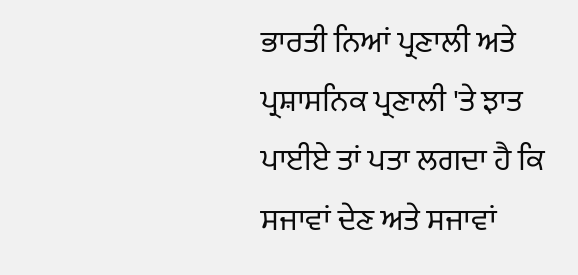ਭਾਰਤੀ ਨਿਆਂ ਪ੍ਰਣਾਲੀ ਅਤੇ ਪ੍ਰਸ਼ਾਸਨਿਕ ਪ੍ਰਣਾਲੀ 'ਤੇ ਝਾਤ
ਪਾਈਏ ਤਾਂ ਪਤਾ ਲਗਦਾ ਹੈ ਕਿ ਸਜਾਵਾਂ ਦੇਣ ਅਤੇ ਸਜਾਵਾਂ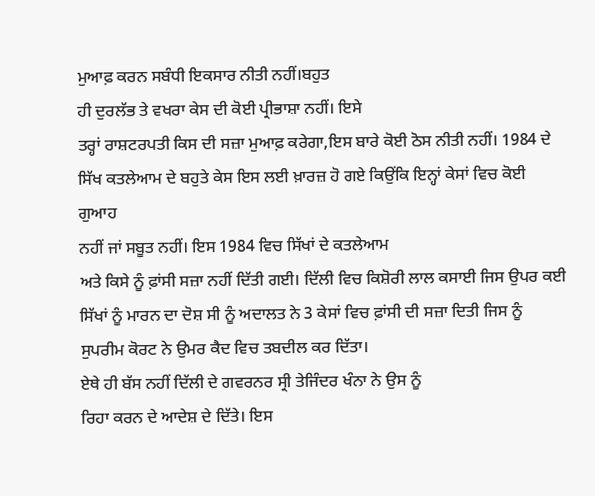ਮੁਆਫ਼ ਕਰਨ ਸਬੰਧੀ ਇਕਸਾਰ ਨੀਤੀ ਨਹੀਂ।ਬਹੁਤ
ਹੀ ਦੁਰਲੱਭ ਤੇ ਵਖਰਾ ਕੇਸ ਦੀ ਕੋਈ ਪ੍ਰੀਭਾਸ਼ਾ ਨਹੀਂ। ਇਸੇ
ਤਰ੍ਹਾਂ ਰਾਸ਼ਟਰਪਤੀ ਕਿਸ ਦੀ ਸਜ਼ਾ ਮੁਆਫ਼ ਕਰੇਗਾ,ਇਸ ਬਾਰੇ ਕੋਈ ਠੋਸ ਨੀਤੀ ਨਹੀਂ। 1984 ਦੇ
ਸਿੱਖ ਕਤਲੇਆਮ ਦੇ ਬਹੁਤੇ ਕੇਸ ਇਸ ਲਈ ਖ਼ਾਰਜ਼ ਹੋ ਗਏ ਕਿਉਂਕਿ ਇਨ੍ਹਾਂ ਕੇਸਾਂ ਵਿਚ ਕੋਈ ਗੁਆਹ
ਨਹੀਂ ਜਾਂ ਸਬੂਤ ਨਹੀਂ। ਇਸ 1984 ਵਿਚ ਸਿੱਖਾਂ ਦੇ ਕਤਲੇਆਮ
ਅਤੇ ਕਿਸੇ ਨੂੰ ਫ਼ਾਂਸੀ ਸਜ਼ਾ ਨਹੀਂ ਦਿੱਤੀ ਗਈ। ਦਿੱਲੀ ਵਿਚ ਕਿਸ਼ੋਰੀ ਲਾਲ ਕਸਾਈ ਜਿਸ ਉਪਰ ਕਈ
ਸਿੱਖਾਂ ਨੂੰ ਮਾਰਨ ਦਾ ਦੋਸ਼ ਸੀ ਨੂੰ ਅਦਾਲਤ ਨੇ 3 ਕੇਸਾਂ ਵਿਚ ਫ਼ਾਂਸੀ ਦੀ ਸਜ਼ਾ ਦਿਤੀ ਜਿਸ ਨੂੰ
ਸੁਪਰੀਮ ਕੋਰਟ ਨੇ ਉਮਰ ਕੈਦ ਵਿਚ ਤਬਦੀਲ ਕਰ ਦਿੱਤਾ।
ਏਥੇ ਹੀ ਬੱਸ ਨਹੀਂ ਦਿੱਲੀ ਦੇ ਗਵਰਨਰ ਸ੍ਰੀ ਤੇਜਿੰਦਰ ਖੰਨਾ ਨੇ ਉਸ ਨੂੰ
ਰਿਹਾ ਕਰਨ ਦੇ ਆਦੇਸ਼ ਦੇ ਦਿੱਤੇ। ਇਸ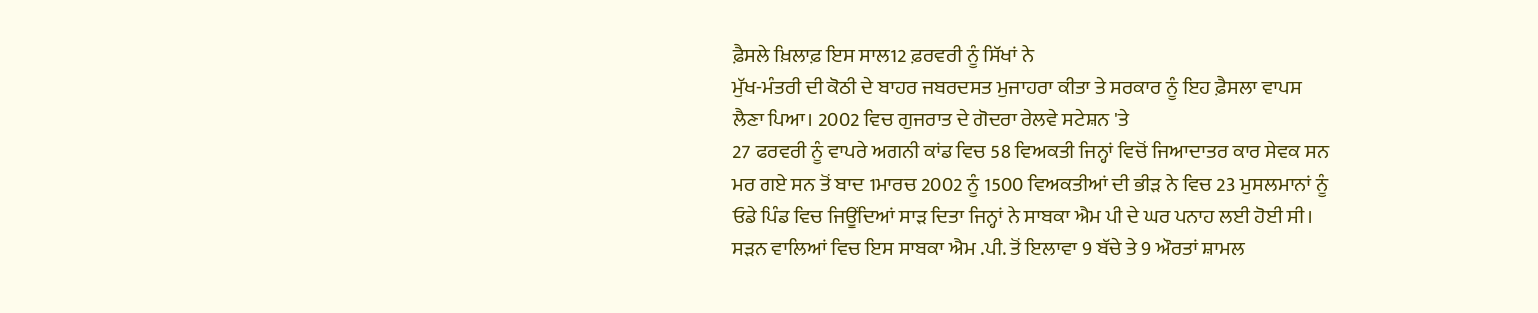ਫ਼ੈਸਲੇ ਖ਼ਿਲਾਫ਼ ਇਸ ਸਾਲ12 ਫ਼ਰਵਰੀ ਨੂੰ ਸਿੱਖਾਂ ਨੇ
ਮੁੱਖ-ਮੰਤਰੀ ਦੀ ਕੋਠੀ ਦੇ ਬਾਹਰ ਜਬਰਦਸਤ ਮੁਜਾਹਰਾ ਕੀਤਾ ਤੇ ਸਰਕਾਰ ਨੂੰ ਇਹ ਫ਼ੈਸਲਾ ਵਾਪਸ
ਲੈਣਾ ਪਿਆ। 2002 ਵਿਚ ਗੁਜਰਾਤ ਦੇ ਗੋਦਰਾ ਰੇਲਵੇ ਸਟੇਸ਼ਨ 'ਤੇ
27 ਫਰਵਰੀ ਨੂੰ ਵਾਪਰੇ ਅਗਨੀ ਕਾਂਡ ਵਿਚ 58 ਵਿਅਕਤੀ ਜਿਨ੍ਹਾਂ ਵਿਚੋਂ ਜਿਆਦਾਤਰ ਕਾਰ ਸੇਵਕ ਸਨ
ਮਰ ਗਏ ਸਨ ਤੋਂ ਬਾਦ 1ਮਾਰਚ 2002 ਨੂੰ 1500 ਵਿਅਕਤੀਆਂ ਦੀ ਭੀੜ ਨੇ ਵਿਚ 23 ਮੁਸਲਮਾਨਾਂ ਨੂੰ
ਓਡੇ ਪਿੰਡ ਵਿਚ ਜਿਊਂਦਿਆਂ ਸਾੜ ਦਿਤਾ ਜਿਨ੍ਹਾਂ ਨੇ ਸਾਬਕਾ ਐਮ ਪੀ ਦੇ ਘਰ ਪਨਾਹ ਲਈ ਹੋਈ ਸੀ।
ਸੜਨ ਵਾਲਿਆਂ ਵਿਚ ਇਸ ਸਾਬਕਾ ਐਮ .ਪੀ. ਤੋਂ ਇਲਾਵਾ 9 ਬੱਚੇ ਤੇ 9 ਔਰਤਾਂ ਸ਼ਾਮਲ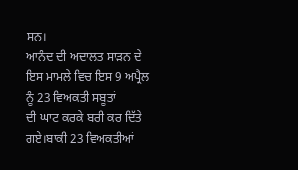ਸਨ।
ਆਨੰਦ ਦੀ ਅਦਾਲਤ ਸਾੜਨ ਦੇ ਇਸ ਮਾਮਲੇ ਵਿਚ ਇਸ 9 ਅਪ੍ਰੈਲ ਨੂੰ 23 ਵਿਅਕਤੀ ਸਬੂਤਾਂ
ਦੀ ਘਾਟ ਕਰਕੇ ਬਰੀ ਕਰ ਦਿੱਤੇ ਗਏ।ਬਾਕੀ 23 ਵਿਅਕਤੀਆਂ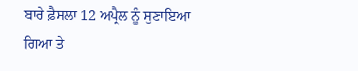ਬਾਰੇ ਫ਼ੈਸਲਾ 12 ਅਪ੍ਰੈਲ ਨੂੰ ਸੁਣਾਇਆ
ਗਿਆ ਤੇ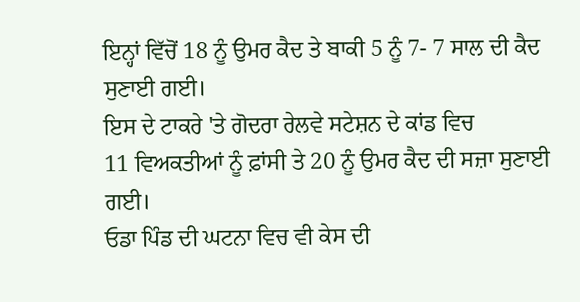ਇਨ੍ਹਾਂ ਵਿੱਚੋਂ 18 ਨੂੰ ਉਮਰ ਕੈਦ ਤੇ ਬਾਕੀ 5 ਨੂੰ 7- 7 ਸਾਲ ਦੀ ਕੈਦ ਸੁਣਾਈ ਗਈ।
ਇਸ ਦੇ ਟਾਕਰੇ 'ਤੇ ਗੋਦਰਾ ਰੇਲਵੇ ਸਟੇਸ਼ਨ ਦੇ ਕਾਂਡ ਵਿਚ
11 ਵਿਅਕਤੀਆਂ ਨੂੰ ਫ਼ਾਂਸੀ ਤੇ 20 ਨੂੰ ਉਮਰ ਕੈਦ ਦੀ ਸਜ਼ਾ ਸੁਣਾਈ ਗਈ।
ਓਡਾ ਪਿੰਡ ਦੀ ਘਟਨਾ ਵਿਚ ਵੀ ਕੇਸ ਦੀ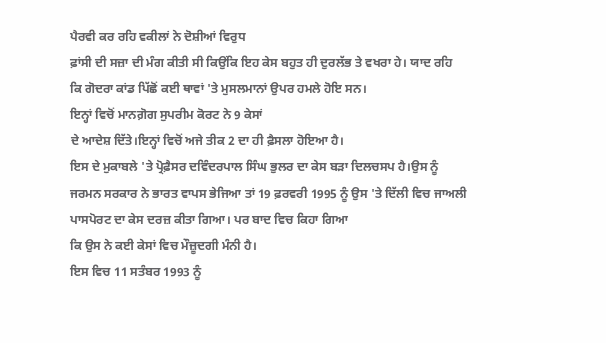ਪੈਰਵੀ ਕਰ ਰਹਿ ਵਕੀਲਾਂ ਨੇ ਦੋਸ਼ੀਆਂ ਵਿਰੁਧ
ਫ਼ਾਂਸੀ ਦੀ ਸਜ਼ਾ ਦੀ ਮੰਗ ਕੀਤੀ ਸੀ ਕਿਉਂਕਿ ਇਹ ਕੇਸ ਬਹੁਤ ਹੀ ਦੁਰਲੱਭ ਤੇ ਵਖਰਾ ਹੇ। ਯਾਦ ਰਹਿ
ਕਿ ਗੋਦਰਾ ਕਾਂਡ ਪਿੱਛੋਂ ਕਈ ਥਾਵਾਂ 'ਤੇ ਮੁਸਲਮਾਨਾਂ ਉਪਰ ਹਮਲੇ ਹੋਇ ਸਨ।
ਇਨ੍ਹਾਂ ਵਿਚੋਂ ਮਾਨਗ਼ੋਗ ਸੁਪਰੀਮ ਕੋਰਟ ਨੇ 9 ਕੇਸਾਂ
ਦੇ ਆਦੇਸ਼ ਦਿੱਤੇ।ਇਨ੍ਹਾਂ ਵਿਚੋਂ ਅਜੇ ਤੀਕ 2 ਦਾ ਹੀ ਫ਼ੈਸਲਾ ਹੋਇਆ ਹੈ।
ਇਸ ਦੇ ਮੁਕਾਬਲੇ 'ਤੇ ਪ੍ਰੋਫ਼ੈਸਰ ਦਵਿੰਦਰਪਾਲ ਸਿੰਘ ਭੁਲਰ ਦਾ ਕੇਸ ਬੜਾ ਦਿਲਚਸਪ ਹੈ।ਉਸ ਨੂੰ
ਜਰਮਨ ਸਰਕਾਰ ਨੇ ਭਾਰਤ ਵਾਪਸ ਭੇਜਿਆ ਤਾਂ 19 ਫ਼ਰਵਰੀ 1995 ਨੂੰ ਉਸ 'ਤੇ ਦਿੱਲੀ ਵਿਚ ਜਾਅਲੀ
ਪਾਸਪੋਰਟ ਦਾ ਕੇਸ ਦਰਜ਼ ਕੀਤਾ ਗਿਆ। ਪਰ ਬਾਦ ਵਿਚ ਕਿਹਾ ਗਿਆ
ਕਿ ਉਸ ਨੇ ਕਈ ਕੇਸਾਂ ਵਿਚ ਮੌਜ਼ੂਦਗੀ ਮੰਨੀ ਹੈ।
ਇਸ ਵਿਚ 11 ਸਤੰਬਰ 1993 ਨੂੰ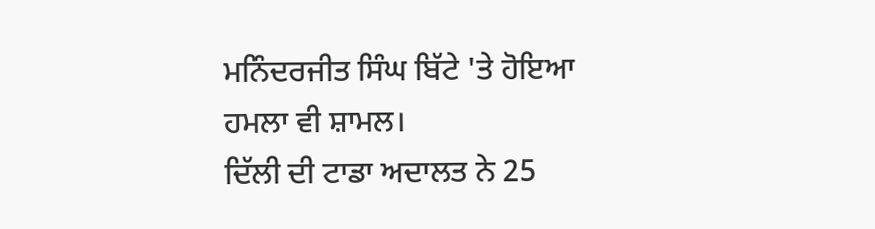ਮਨਿੰਦਰਜੀਤ ਸਿੰਘ ਬਿੱਟੇ 'ਤੇ ਹੋਇਆ ਹਮਲਾ ਵੀ ਸ਼ਾਮਲ।
ਦਿੱਲੀ ਦੀ ਟਾਡਾ ਅਦਾਲਤ ਨੇ 25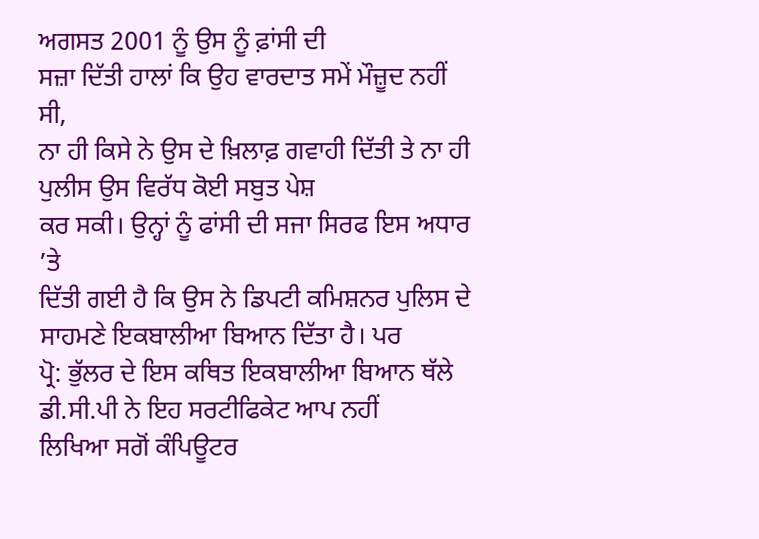ਅਗਸਤ 2001 ਨੂੰ ਉਸ ਨੂੰ ਫ਼ਾਂਸੀ ਦੀ
ਸਜ਼ਾ ਦਿੱਤੀ ਹਾਲਾਂ ਕਿ ਉਹ ਵਾਰਦਾਤ ਸਮੇਂ ਮੌਜ਼ੂਦ ਨਹੀਂ ਸੀ,
ਨਾ ਹੀ ਕਿਸੇ ਨੇ ਉਸ ਦੇ ਖ਼ਿਲਾਫ਼ ਗਵਾਹੀ ਦਿੱਤੀ ਤੇ ਨਾ ਹੀ ਪੁਲੀਸ ਉਸ ਵਿਰੱਧ ਕੋਈ ਸਬੁਤ ਪੇਸ਼
ਕਰ ਸਕੀ। ਉਨ੍ਹਾਂ ਨੂੰ ਫਾਂਸੀ ਦੀ ਸਜਾ ਸਿਰਫ ਇਸ ਅਧਾਰ ’ਤੇ
ਦਿੱਤੀ ਗਈ ਹੈ ਕਿ ਉਸ ਨੇ ਡਿਪਟੀ ਕਮਿਸ਼ਨਰ ਪੁਲਿਸ ਦੇ ਸਾਹਮਣੇ ਇਕਬਾਲੀਆ ਬਿਆਨ ਦਿੱਤਾ ਹੈ। ਪਰ
ਪ੍ਰੋ: ਭੁੱਲਰ ਦੇ ਇਸ ਕਥਿਤ ਇਕਬਾਲੀਆ ਬਿਆਨ ਥੱਲੇ ਡੀ.ਸੀ.ਪੀ ਨੇ ਇਹ ਸਰਟੀਫਿਕੇਟ ਆਪ ਨਹੀਂ
ਲਿਖਿਆ ਸਗੋਂ ਕੰਪਿਊਟਰ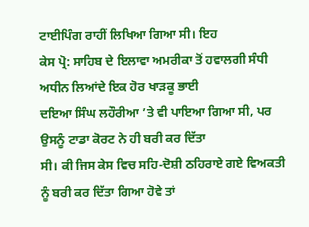ਟਾਈਪਿੰਗ ਰਾਹੀਂ ਲਿਖਿਆ ਗਿਆ ਸੀ। ਇਹ
ਕੇਸ ਪ੍ਰੋ: ਸਾਹਿਬ ਦੇ ਇਲਾਵਾ ਅਮਰੀਕਾ ਤੋਂ ਹਵਾਲਗੀ ਸੰਧੀ ਅਧੀਨ ਲਿਆਂਦੇ ਇਕ ਹੋਰ ਖਾੜਕੂ ਭਾਈ
ਦਇਆ ਸਿੰਘ ਲਹੌਰੀਆ ’ਤੇ ਵੀ ਪਾਇਆ ਗਿਆ ਸੀ, ਪਰ ਉਸਨੂੰ ਟਾਡਾ ਕੋਰਟ ਨੇ ਹੀ ਬਰੀ ਕਰ ਦਿੱਤਾ
ਸੀ। ਕੀ ਜਿਸ ਕੇਸ ਵਿਚ ਸਹਿ-ਦੋਸ਼ੀ ਠਹਿਰਾਏ ਗਏ ਵਿਅਕਤੀ ਨੂੰ ਬਰੀ ਕਰ ਦਿੱਤਾ ਗਿਆ ਹੋਵੇ ਤਾਂ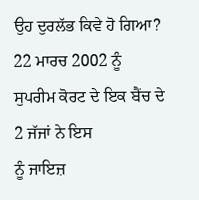ਉਹ ਦੁਰਲੱਭ ਕਿਵੇ ਹੋ ਗਿਆ?
22 ਮਾਰਚ 2002 ਨੂੰ ਸੁਪਰੀਮ ਕੋਰਟ ਦੇ ਇਕ ਬੈਂਚ ਦੇ 2 ਜੱਜਾਂ ਨੇ ਇਸ
ਨੂੰ ਜਾਇਜ਼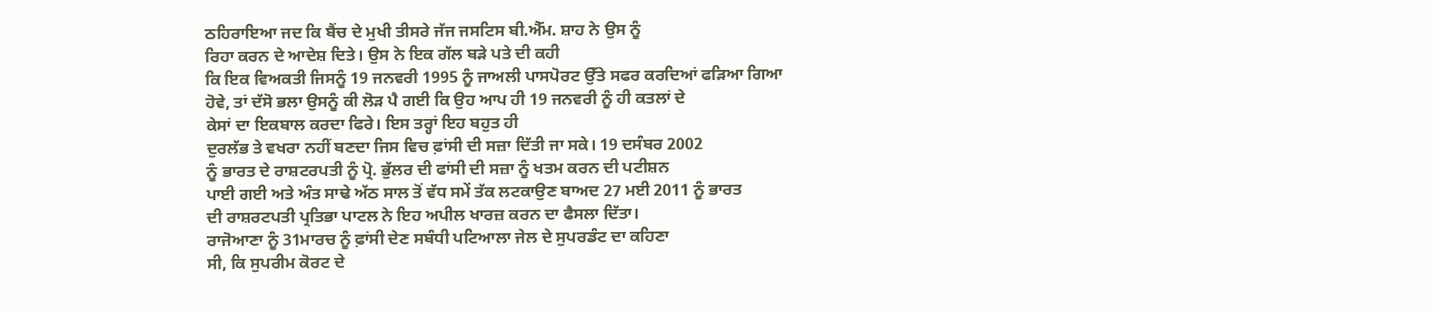ਠਹਿਰਾਇਆ ਜਦ ਕਿ ਬੈਂਚ ਦੇ ਮੁਖੀ ਤੀਸਰੇ ਜੱਜ ਜਸਟਿਸ ਬੀ.ਐੱਮ. ਸ਼ਾਹ ਨੇ ਉਸ ਨੂੰ
ਰਿਹਾ ਕਰਨ ਦੇ ਆਦੇਸ਼ ਦਿਤੇ। ਉਸ ਨੇ ਇਕ ਗੱਲ ਬੜੇ ਪਤੇ ਦੀ ਕਹੀ
ਕਿ ਇਕ ਵਿਅਕਤੀ ਜਿਸਨੂੰ 19 ਜਨਵਰੀ 1995 ਨੂੰ ਜਾਅਲੀ ਪਾਸਪੋਰਟ ਉੱਤੇ ਸਫਰ ਕਰਦਿਆਂ ਫੜਿਆ ਗਿਆ
ਹੋਵੇ, ਤਾਂ ਦੱਸੋ ਭਲਾ ਉਸਨੂੰ ਕੀ ਲੋੜ ਪੈ ਗਈ ਕਿ ਉਹ ਆਪ ਹੀ 19 ਜਨਵਰੀ ਨੂੰ ਹੀ ਕਤਲਾਂ ਦੇ
ਕੇਸਾਂ ਦਾ ਇਕਬਾਲ ਕਰਦਾ ਫਿਰੇ। ਇਸ ਤਰ੍ਹਾਂ ਇਹ ਬਹੁਤ ਹੀ
ਦੁਰਲੱਭ ਤੇ ਵਖਰਾ ਨਹੀਂ ਬਣਦਾ ਜਿਸ ਵਿਚ ਫ਼ਾਂਸੀ ਦੀ ਸਜ਼ਾ ਦਿੱਤੀ ਜਾ ਸਕੇ। 19 ਦਸੰਬਰ 2002
ਨੂੰ ਭਾਰਤ ਦੇ ਰਾਸ਼ਟਰਪਤੀ ਨੂੰ ਪ੍ਰੋ. ਭੁੱਲਰ ਦੀ ਫਾਂਸੀ ਦੀ ਸਜ਼ਾ ਨੂੰ ਖਤਮ ਕਰਨ ਦੀ ਪਟੀਸ਼ਨ
ਪਾਈ ਗਈ ਅਤੇ ਅੰਤ ਸਾਢੇ ਅੱਠ ਸਾਲ ਤੋਂ ਵੱਧ ਸਮੇਂ ਤੱਕ ਲਟਕਾਉਣ ਬਾਅਦ 27 ਮਈ 2011 ਨੂੰ ਭਾਰਤ
ਦੀ ਰਾਸ਼ਰਟਪਤੀ ਪ੍ਰਤਿਭਾ ਪਾਟਲ ਨੇ ਇਹ ਅਪੀਲ ਖਾਰਜ਼ ਕਰਨ ਦਾ ਫੈਸਲਾ ਦਿੱਤਾ।
ਰਾਜੋਆਣਾ ਨੂੰ 31ਮਾਰਚ ਨੂੰ ਫ਼ਾਂਸੀ ਦੇਣ ਸਬੰਧੀ ਪਟਿਆਲਾ ਜੇਲ ਦੇ ਸੁਪਰਡੰਟ ਦਾ ਕਹਿਣਾ
ਸੀ, ਕਿ ਸੁਪਰੀਮ ਕੋਰਟ ਦੇ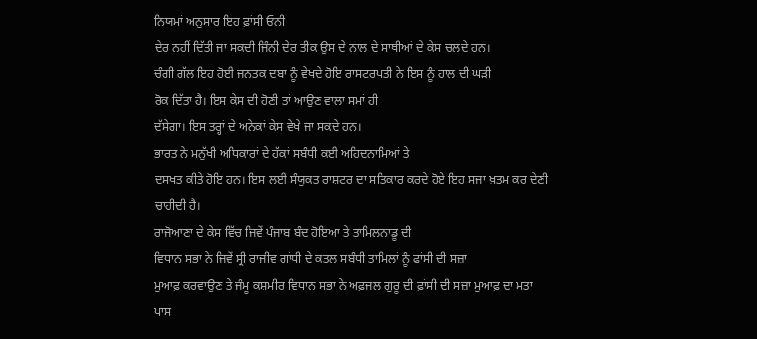ਨਿਯਮਾਂ ਅਨੁਸਾਰ ਇਹ ਫ਼ਾਂਸੀ ਓਨੀ
ਦੇਰ ਨਹੀਂ ਦਿੱਤੀ ਜਾ ਸਕਦੀ ਜਿੰਨੀ ਦੇਰ ਤੀਕ ਉਸ ਦੇ ਨਾਲ ਦੇ ਸਾਥੀਆਂ ਦੇ ਕੇਸ ਚਲਦੇ ਹਨ।
ਚੰਗੀ ਗੱਲ ਇਹ ਹੋਈ ਜਨਤਕ ਦਬਾ ਨੂੰ ਵੇਖਦੇ ਹੋਇ ਰਾਸਟਰਪਤੀ ਨੇ ਇਸ ਨੂੰ ਹਾਲ ਦੀ ਘੜੀ
ਰੋਕ ਦਿੱਤਾ ਹੈ। ਇਸ ਕੇਸ ਦੀ ਹੋਣੀ ਤਾਂ ਆਉਣ ਵਾਲਾ ਸਮਾਂ ਹੀ
ਦੱਸੇਗਾ। ਇਸ ਤਰ੍ਹਾਂ ਦੇ ਅਨੇਕਾਂ ਕੇਸ ਵੇਖੇ ਜਾ ਸਕਦੇ ਹਨ।
ਭਾਰਤ ਨੇ ਮਨੁੱਖੀ ਅਧਿਕਾਰਾਂ ਦੇ ਹੱਕਾਂ ਸਬੰਧੀ ਕਈ ਅਹਿਦਨਾਮਿਆਂ ਤੇ
ਦਸਖਤ ਕੀਤੇ ਹੋਇ ਹਨ। ਇਸ ਲਈ ਸੰਯੁਕਤ ਰਾਸ਼ਟਰ ਦਾ ਸਤਿਕਾਰ ਕਰਦੇ ਹੋਏ ਇਹ ਸਜਾ ਖ਼ਤਮ ਕਰ ਦੇਣੀ
ਚਾਹੀਦੀ ਹੈ।
ਰਾਜੋਆਣਾ ਦੇ ਕੇਸ ਵਿੱਚ ਜਿਵੇਂ ਪੰਜਾਬ ਬੰਦ ਹੋਇਆ ਤੇ ਤਾਮਿਲਨਾਡੂ ਦੀ
ਵਿਧਾਨ ਸਭਾ ਨੇ ਜਿਵੇਂ ਸ੍ਰੀ ਰਾਜੀਵ ਗਾਂਧੀ ਦੇ ਕਤਲ ਸਬੰਧੀ ਤਾਮਿਲਾਂ ਨੂੰ ਫਾਂਸੀ ਦੀ ਸਜ਼ਾ
ਮੁਆਫ਼ ਕਰਵਾਉਣ ਤੇ ਜੰਮੂ ਕਸ਼ਮੀਰ ਵਿਧਾਨ ਸਭਾ ਨੇ ਅਫ਼ਜਲ ਗੁਰੂ ਦੀ ਫ਼ਾਂਸੀ ਦੀ ਸਜ਼ਾ ਮੁਆਫ਼ ਦਾ ਮਤਾ
ਪਾਸ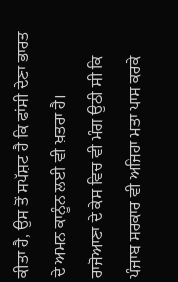ਕੀਤਾ ਹੈ, ਉਸ ਤੋਂ ਸਪੱਸ਼ਟ ਹੈ ਕਿ ਫਾਂਸੀ ਦੇਣਾ ਭਾਰਤ ਦੇ ਅਮਨ ਕਾਨੂੰਨ ਲਈ ਵੀ ਖ਼ਤਰਾ ਹੈ।
ਰਾਜੋਆਣਾ ਦੇ ਕੇਸ ਵਿਚ ਵੀ ਮੰਗ ਉਠੀ ਸੀ ਕਿ ਪੰਜਾਬ ਸਰਕਾਰ ਵੀ ਅਜਿਹਾ ਮਤਾ ਪਾਸ ਕਰਕੇ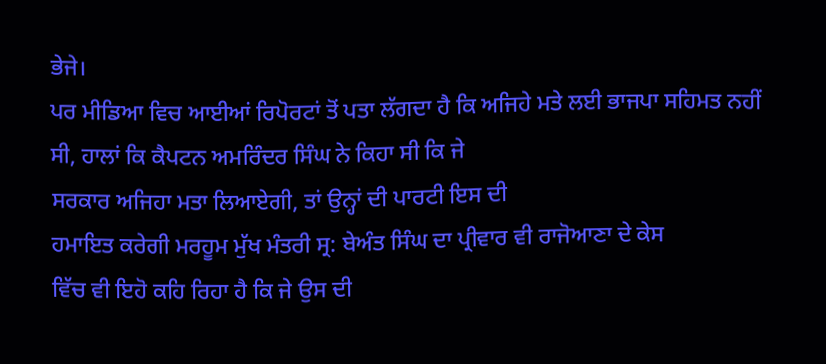ਭੇਜੇ।
ਪਰ ਮੀਡਿਆ ਵਿਚ ਆਈਆਂ ਰਿਪੋਰਟਾਂ ਤੋਂ ਪਤਾ ਲੱਗਦਾ ਹੈ ਕਿ ਅਜਿਹੇ ਮਤੇ ਲਈ ਭਾਜਪਾ ਸਹਿਮਤ ਨਹੀਂ
ਸੀ, ਹਾਲਾਂ ਕਿ ਕੈਪਟਨ ਅਮਰਿੰਦਰ ਸਿੰਘ ਨੇ ਕਿਹਾ ਸੀ ਕਿ ਜੇ
ਸਰਕਾਰ ਅਜਿਹਾ ਮਤਾ ਲਿਆਏਗੀ, ਤਾਂ ਉਨ੍ਹਾਂ ਦੀ ਪਾਰਟੀ ਇਸ ਦੀ
ਹਮਾਇਤ ਕਰੇਗੀ ਮਰਹੂਮ ਮੁੱਖ ਮੰਤਰੀ ਸ੍ਰ: ਬੇਅੰਤ ਸਿੰਘ ਦਾ ਪ੍ਰੀਵਾਰ ਵੀ ਰਾਜੋਆਣਾ ਦੇ ਕੇਸ
ਵਿੱਚ ਵੀ ਇਹੋ ਕਹਿ ਰਿਹਾ ਹੈ ਕਿ ਜੇ ਉਸ ਦੀ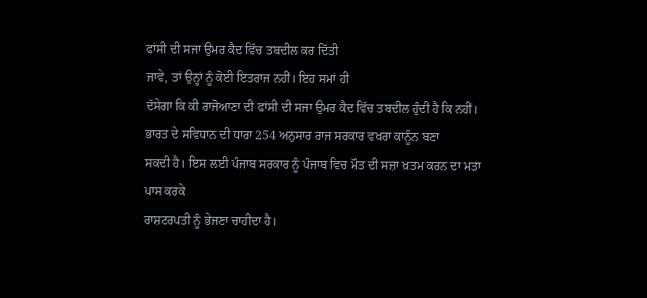ਫਾਂਸੀ ਦੀ ਸਜਾ ਉਮਰ ਕੈਦ ਵਿੱਚ ਤਬਦੀਲ ਕਰ ਦਿੱਤੀ
ਜਾਵੇ, ਤਾਂ ਉਨ੍ਹਾਂ ਨੂੰ ਕੋਈ ਇਤਰਾਜ ਨਹੀਂ। ਇਹ ਸਮਾਂ ਹੀ
ਦੱਸੇਗਾ ਕਿ ਕੀ ਰਾਜੋਆਣਾ ਦੀ ਫਾਂਸੀ ਦੀ ਸਜਾ ਉਮਰ ਕੈਦ ਵਿੱਚ ਤਬਦੀਲ ਹੁੰਦੀ ਹੈ ਕਿ ਨਹੀਂ।
ਭਾਰਤ ਦੇ ਸਵਿਧਾਨ ਦੀ ਧਾਰਾ 254 ਅਨੁਸਾਰ ਰਾਜ ਸਰਕਾਰ ਵਖਰਾ ਕਾਨੂੰਨ ਬਣਾ
ਸਕਦੀ ਹੈ। ਇਸ ਲਈ ਪੰਜਾਬ ਸਰਕਾਰ ਨੂੰ ਪੰਜਾਬ ਵਿਚ ਮੌਤ ਦੀ ਸਜ਼ਾ ਖ਼ਤਮ ਕਰਨ ਦਾ ਮਤਾ ਪਾਸ ਕਰਕੇ
ਰਾਸ਼ਟਰਪਤੀ ਨੂੰ ਭੇਜਣਾ ਚਾਹੀਦਾ ਹੈ।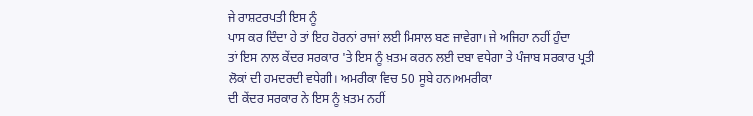ਜੇ ਰਾਸ਼ਟਰਪਤੀ ਇਸ ਨੂੰ
ਪਾਸ ਕਰ ਦਿੰਦਾ ਹੇ ਤਾਂ ਇਹ ਹੋਰਨਾਂ ਰਾਜਾਂ ਲਈ ਮਿਸਾਲ ਬਣ ਜਾਵੇਗਾ। ਜੇ ਅਜਿਹਾ ਨਹੀਂ ਹੁੰਦਾ
ਤਾਂ ਇਸ ਨਾਲ ਕੇਂਦਰ ਸਰਕਾਰ 'ਤੇ ਇਸ ਨੂੰ ਖ਼ਤਮ ਕਰਨ ਲਈ ਦਬਾ ਵਧੇਗਾ ਤੇ ਪੰਜਾਬ ਸਰਕਾਰ ਪ੍ਰਤੀ
ਲੋਕਾਂ ਦੀ ਹਮਦਰਦੀ ਵਧੇਗੀ। ਅਮਰੀਕਾ ਵਿਚ 50 ਸੂਬੇ ਹਨ।ਅਮਰੀਕਾ
ਦੀ ਕੇਂਦਰ ਸਰਕਾਰ ਨੇ ਇਸ ਨੂੰ ਖ਼ਤਮ ਨਹੀਂ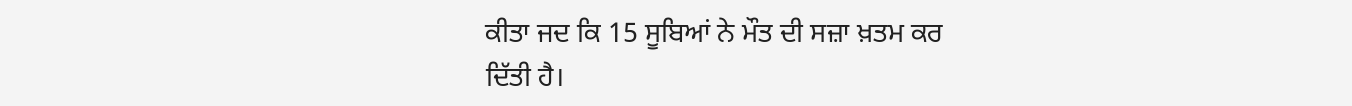ਕੀਤਾ ਜਦ ਕਿ 15 ਸੂਬਿਆਂ ਨੇ ਮੌਤ ਦੀ ਸਜ਼ਾ ਖ਼ਤਮ ਕਰ
ਦਿੱਤੀ ਹੈ।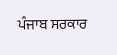ਪੰਜਾਬ ਸਰਕਾਰ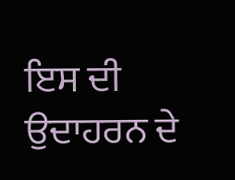ਇਸ ਦੀ ਉਦਾਹਰਨ ਦੇ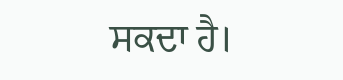ਸਕਦਾ ਹੈ।